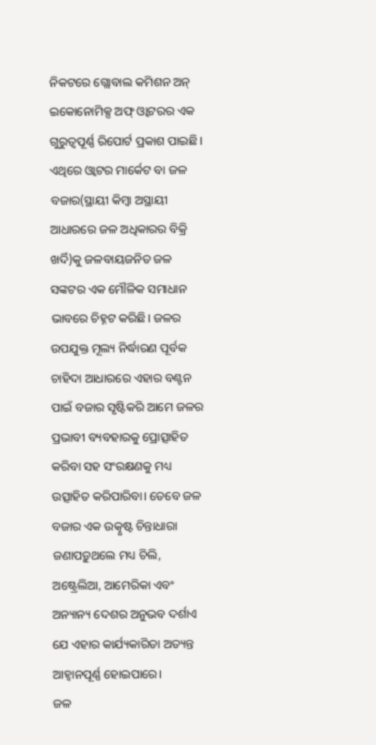ନିକଟରେ ଗ୍ଲୋବାଲ କମିଶନ ଅନ୍ ଇକୋନୋମିକ୍ସ ଅଫ୍ ଓ୍ବାଟରର ଏକ ଗୁରୁତ୍ୱପୂର୍ଣ୍ଣ ରିପୋର୍ଟ ପ୍ରକାଶ ପାଇଛି। ଏଥିରେ ଓ୍ବାଟର ମାର୍କେଟ ବା ଜଳ ବଜାର(ସ୍ଥାୟୀ କିମ୍ବା ଅସ୍ଥାୟୀ ଆଧାରରେ ଜଳ ଅଧିକାରର ବିକ୍ରି ଖର୍ଦି)କୁ ଜଳବାୟଜନିତ ଜଳ ସଙ୍କଟର ଏକ ମୌଳିକ ସମାଧାନ ଭାବରେ ଚିହ୍ନଟ କରିଛି। ଜଳର ଉପଯୁକ୍ତ ମୂଲ୍ୟ ନିର୍ଦ୍ଧାରଣ ପୂର୍ବକ ଚାହିଦା ଆଧାରରେ ଏହାର ବଣ୍ଟନ ପାଇଁ ବଜାର ସୃଷ୍ଟିକରି ଆମେ ଜଳର ପ୍ରଭାବୀ ବ୍ୟବହାରକୁ ପ୍ରୋତ୍ସାହିତ କରିବା ସହ ସଂରକ୍ଷଣକୁ ମଧ୍ୟ ଉତ୍ସାହିତ କରିପାରିବା। ତେବେ ଜଳ ବଜାର ଏକ ଉତ୍କୃଷ୍ଟ ଚିନ୍ତାଧାରା ଜଣାପଡ଼ୁଥଲେ ମଧ୍ୟ ଚିଲି, ଅଷ୍ଟ୍ରେଲିଆ, ଆମେରିକା ଏବଂ ଅନ୍ୟାନ୍ୟ ଦେଶର ଅନୁଭବ ଦର୍ଶାଏ ଯେ ଏହାର କାର୍ଯ୍ୟକାରିତା ଅତ୍ୟନ୍ତ ଆହ୍ବାନପୂର୍ଣ୍ଣ ହୋଇପାରେ।
ଜଳ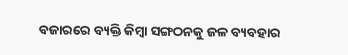ବଜାରରେ ବ୍ୟକ୍ତି କିମ୍ବା ସଙ୍ଗଠନକୁ ଜଳ ବ୍ୟବହାର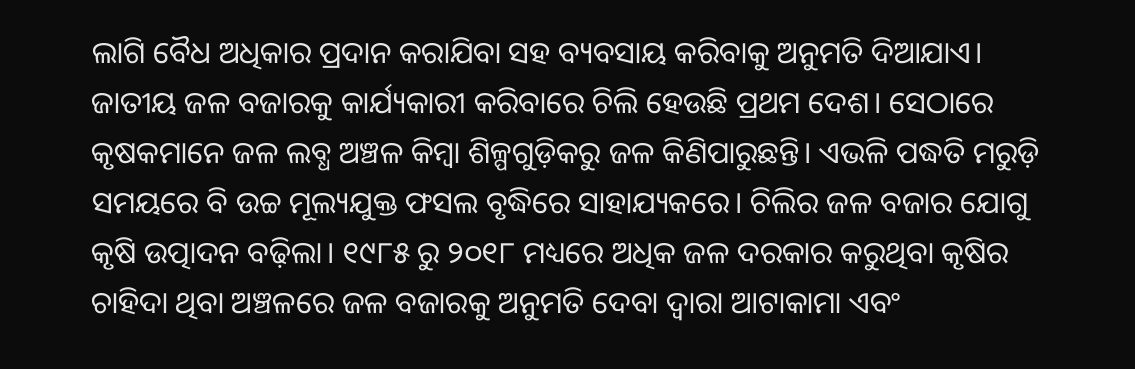ଲାଗି ବୈଧ ଅଧିକାର ପ୍ରଦାନ କରାଯିବା ସହ ବ୍ୟବସାୟ କରିବାକୁ ଅନୁମତି ଦିଆଯାଏ। ଜାତୀୟ ଜଳ ବଜାରକୁ କାର୍ଯ୍ୟକାରୀ କରିବାରେ ଚିଲି ହେଉଛି ପ୍ରଥମ ଦେଶ। ସେଠାରେ କୃଷକମାନେ ଜଳ ଲବ୍ଧ ଅଞ୍ଚଳ କିମ୍ବା ଶିଳ୍ପଗୁଡ଼ିକରୁ ଜଳ କିଣିପାରୁଛନ୍ତି। ଏଭଳି ପଦ୍ଧତି ମରୁଡ଼ି ସମୟରେ ବି ଉଚ୍ଚ ମୂଲ୍ୟଯୁକ୍ତ ଫସଲ ବୃଦ୍ଧିରେ ସାହାଯ୍ୟକରେ। ଚିଲିର ଜଳ ବଜାର ଯୋଗୁ କୃଷି ଉତ୍ପାଦନ ବଢ଼ିଲା। ୧୯୮୫ ରୁ ୨୦୧୮ ମଧ୍ୟରେ ଅଧିକ ଜଳ ଦରକାର କରୁଥିବା କୃଷିର ଚାହିଦା ଥିବା ଅଞ୍ଚଳରେ ଜଳ ବଜାରକୁ ଅନୁମତି ଦେବା ଦ୍ୱାରା ଆଟାକାମା ଏବଂ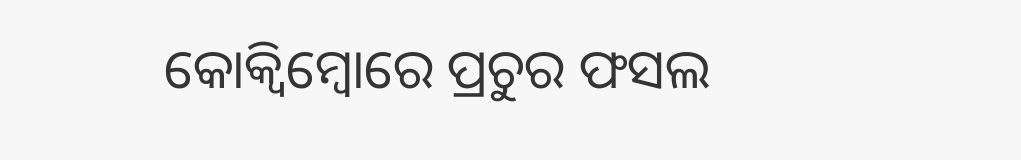କୋକ୍ୱିମ୍ବୋରେ ପ୍ରଚୁର ଫସଲ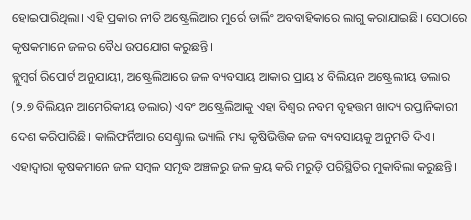ହୋଇପାରିଥିଲା। ଏହି ପ୍ରକାର ନୀତି ଅଷ୍ଟ୍ରେଲିଆର ମୁର୍ରେ ଡାର୍ଲିଂ ଅବବାହିକାରେ ଲାଗୁ କରାଯାଇଛି। ସେଠାରେ କୃଷକମାନେ ଜଳର ବୈଧ ଉପଯୋଗ କରୁଛନ୍ତି।
ବ୍ଲୁମ୍ବର୍ଗ ରିପୋର୍ଟ ଅନୁଯାୟୀ, ଅଷ୍ଟ୍ରେଲିଆରେ ଜଳ ବ୍ୟବସାୟ ଆକାର ପ୍ରାୟ ୪ ବିଲିୟନ ଅଷ୍ଟ୍ରେଲୀୟ ଡଲାର (୨.୭ ବିଲିୟନ ଆମେରିକୀୟ ଡଲାର) ଏବଂ ଅଷ୍ଟ୍ରେଲିଆକୁ ଏହା ବିଶ୍ୱର ନବମ ବୃହତ୍ତମ ଖାଦ୍ୟ ରପ୍ତାନିକାରୀ ଦେଶ କରିପାରିଛି। କାଲିଫର୍ନିଆର ସେଣ୍ଟ୍ରାଲ ଭ୍ୟାଲି ମଧ୍ୟ କୃଷିଭିତ୍ତିକ ଜଳ ବ୍ୟବସାୟକୁ ଅନୁମତି ଦିଏ। ଏହାଦ୍ୱାରା କୃଷକମାନେ ଜଳ ସମ୍ବଳ ସମୃଦ୍ଧ ଅଞ୍ଚଳରୁ ଜଳ କ୍ରୟ କରି ମରୁଡ଼ି ପରିସ୍ଥିତିର ମୁକାବିଲା କରୁଛନ୍ତି।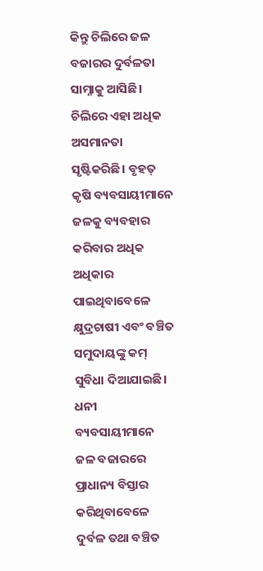କିନ୍ତୁ ଚିଲିରେ ଜଳ ବଜାରର ଦୁର୍ବଳତା ସାମ୍ନାକୁ ଆସିଛି। ଚିଲିରେ ଏହା ଅଧିକ ଅସମାନତା ସୃଷ୍ଟିକରିଛି। ବୃହତ୍ କୃଷି ବ୍ୟବସାୟୀମାନେ ଜଳକୁ ବ୍ୟବହାର କରିବାର ଅଧିକ ଅଧିକାର ପାଇଥିବାବେଳେ କ୍ଷୁଦ୍ରଚାଷୀ ଏବଂ ବଞ୍ଚିତ ସମୁଦାୟଙ୍କୁ କମ୍ ସୁବିଧା ଦିଆଯାଇଛି।
ଧନୀ ବ୍ୟବସାୟୀମାନେ ଜଳ ବଜାରରେ ପ୍ରାଧାନ୍ୟ ବିସ୍ତାର କରିଥିବାବେଳେ ଦୁର୍ବଳ ତଥା ବଞ୍ଚିତ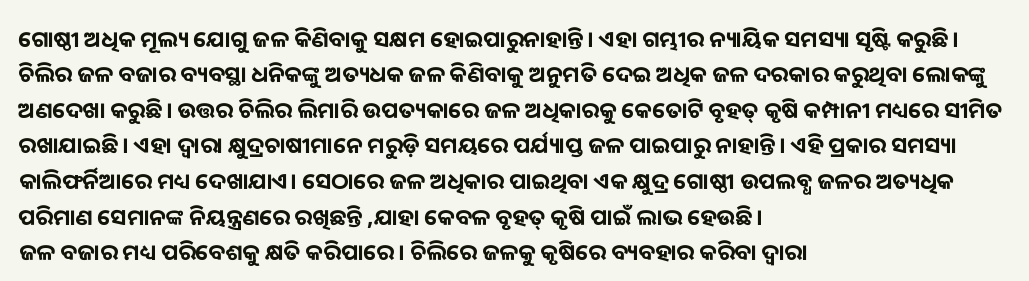ଗୋଷ୍ଠୀ ଅଧିକ ମୂଲ୍ୟ ଯୋଗୁ ଜଳ କିଣିବାକୁ ସକ୍ଷମ ହୋଇପାରୁନାହାନ୍ତି। ଏହା ଗମ୍ଭୀର ନ୍ୟାୟିକ ସମସ୍ୟା ସୃଷ୍ଟି କରୁଛି। ଚିଲିର ଜଳ ବଜାର ବ୍ୟବସ୍ଥା ଧନିକଙ୍କୁ ଅତ୍ୟଧକ ଜଳ କିଣିବାକୁ ଅନୁମତି ଦେଇ ଅଧିକ ଜଳ ଦରକାର କରୁଥିବା ଲୋକଙ୍କୁ ଅଣଦେଖା କରୁଛି। ଉତ୍ତର ଚିଲିର ଲିମାରି ଉପତ୍ୟକାରେ ଜଳ ଅଧିକାରକୁ କେତୋଟି ବୃହତ୍ କୃଷି କମ୍ପାନୀ ମଧ୍ୟରେ ସୀମିତ ରଖାଯାଇଛି। ଏହା ଦ୍ୱାରା କ୍ଷୁଦ୍ରଚାଷୀମାନେ ମରୁଡ଼ି ସମୟରେ ପର୍ଯ୍ୟାପ୍ତ ଜଳ ପାଇପାରୁ ନାହାନ୍ତି। ଏହି ପ୍ରକାର ସମସ୍ୟା କାଲିଫର୍ନିଆରେ ମଧ୍ୟ ଦେଖାଯାଏ। ସେଠାରେ ଜଳ ଅଧିକାର ପାଇଥିବା ଏକ କ୍ଷୁଦ୍ର ଗୋଷ୍ଠୀ ଉପଲବ୍ଧ ଜଳର ଅତ୍ୟଧିକ ପରିମାଣ ସେମାନଙ୍କ ନିୟନ୍ତ୍ରଣରେ ରଖିଛନ୍ତି ,ଯାହା କେବଳ ବୃହତ୍ କୃଷି ପାଇଁ ଲାଭ ହେଉଛି।
ଜଳ ବଜାର ମଧ୍ୟ ପରିବେଶକୁ କ୍ଷତି କରିପାରେ। ଚିଲିରେ ଜଳକୁ କୃଷିରେ ବ୍ୟବହାର କରିବା ଦ୍ୱାରା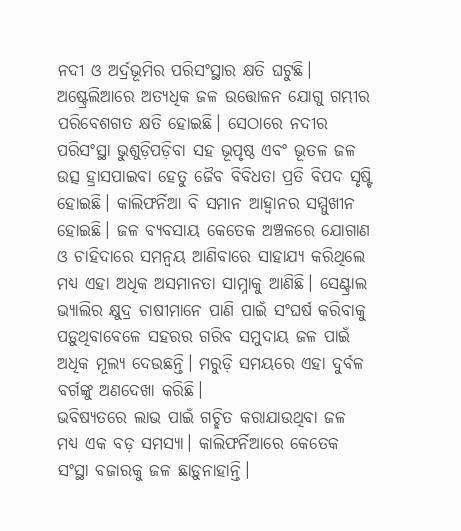ନଦୀ ଓ ଅର୍ଦ୍ରଭୂମିର ପରିସଂସ୍ଥାର କ୍ଷତି ଘଟୁଛି। ଅଷ୍ଟ୍ରେଲିଆରେ ଅତ୍ୟଧିକ ଜଳ ଉତ୍ତୋଳନ ଯୋଗୁ ଗମ୍ଭୀର ପରିବେଶଗତ କ୍ଷତି ହୋଇଛି। ସେଠାରେ ନଦୀର ପରିସଂସ୍ଥା ଭୁଶୁଡ଼ିପଡ଼ିବା ସହ ଭୂପୃଷ୍ଠ ଏବଂ ଭୂତଳ ଜଳ ଉତ୍ସ ହ୍ରାସପାଇବା ହେତୁ ଜୈବ ବିବିଧତା ପ୍ରତି ବିପଦ ସୃଷ୍ଟି ହୋଇଛି। କାଲିଫର୍ନିଆ ବି ସମାନ ଆହ୍ବାନର ସମ୍ମୁଖୀନ ହୋଇଛି। ଜଳ ବ୍ୟବସାୟ କେତେକ ଅଞ୍ଚଳରେ ଯୋଗାଣ ଓ ଚାହିଦାରେ ସମନ୍ବୟ ଆଣିବାରେ ସାହାଯ୍ୟ କରିଥିଲେ ମଧ୍ୟ ଏହା ଅଧିକ ଅସମାନତା ସାମ୍ନାକୁ ଆଣିଛି। ସେଣ୍ଟ୍ରାଲ ଭ୍ୟାଲିର କ୍ଷୁଦ୍ର ଚାଷୀମାନେ ପାଣି ପାଇଁ ସଂଘର୍ଷ କରିବାକୁ ପଡ଼ୁଥିବାବେଳେ ସହରର ଗରିବ ସମୁଦାୟ ଜଳ ପାଇଁ ଅଧିକ ମୂଲ୍ୟ ଦେଉଛନ୍ତି। ମରୁଡ଼ି ସମୟରେ ଏହା ଦୁର୍ବଳ ବର୍ଗଙ୍କୁ ଅଣଦେଖା କରିଛି।
ଭବିଷ୍ୟତରେ ଲାଭ ପାଇଁ ଗଚ୍ଛିତ କରାଯାଉଥିବା ଜଳ ମଧ୍ୟ ଏକ ବଡ଼ ସମସ୍ୟା। କାଲିଫର୍ନିଆରେ କେତେକ ସଂସ୍ଥା ବଜାରକୁ ଜଳ ଛାଡ଼ୁନାହାନ୍ତି।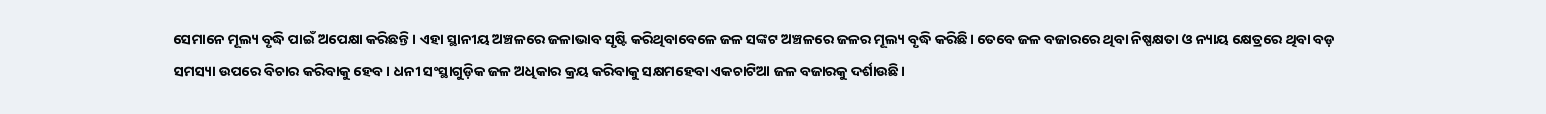ସେମାନେ ମୂଲ୍ୟ ବୃଦ୍ଧି ପାଇଁ ଅପେକ୍ଷା କରିଛନ୍ତି। ଏହା ସ୍ଥାନୀୟ ଅଞ୍ଚଳରେ ଜଳାଭାବ ସୃଷ୍ଟି କରିଥିବାବେଳେ ଜଳ ସଙ୍କଟ ଅଞ୍ଚଳରେ ଜଳର ମୂଲ୍ୟ ବୃଦ୍ଧି କରିଛି। ତେବେ ଜଳ ବଜାରରେ ଥିବା ନିଷ୍ପକ୍ଷତା ଓ ନ୍ୟାୟ କ୍ଷେତ୍ରରେ ଥିବା ବଡ଼ ସମସ୍ୟା ଉପରେ ବିଚାର କରିବାକୁ ହେବ। ଧନୀ ସଂସ୍ଥାଗୁଡ଼ିକ ଜଳ ଅଧିକାର କ୍ରୟ କରିବାକୁ ସକ୍ଷମହେବା ଏକଚାଟିଆ ଜଳ ବଜାରକୁ ଦର୍ଶାଉଛି।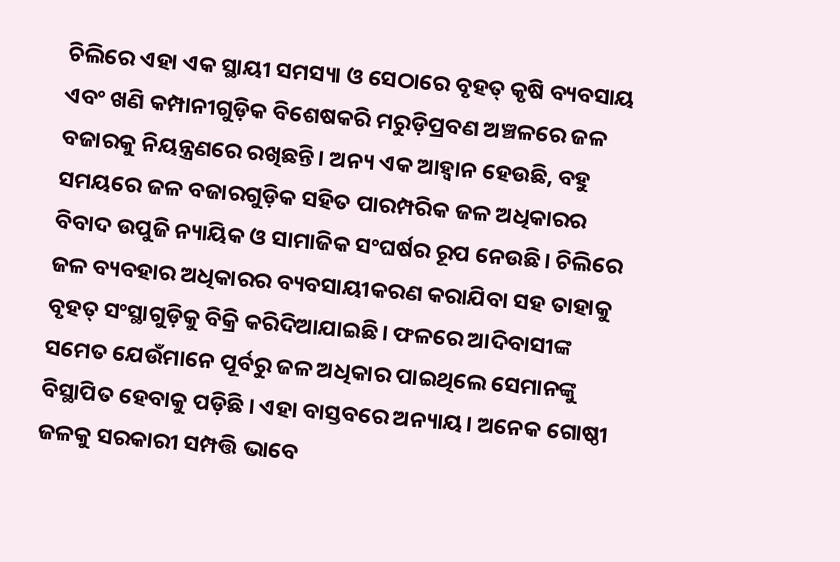ଚିଲିରେ ଏହା ଏକ ସ୍ଥାୟୀ ସମସ୍ୟା ଓ ସେଠାରେ ବୃହତ୍ କୃଷି ବ୍ୟବସାୟ ଏବଂ ଖଣି କମ୍ପାନୀଗୁଡ଼ିକ ବିଶେଷକରି ମରୁଡ଼ିପ୍ରବଣ ଅଞ୍ଚଳରେ ଜଳ ବଜାରକୁ ନିୟନ୍ତ୍ରଣରେ ରଖିଛନ୍ତି। ଅନ୍ୟ ଏକ ଆହ୍ବାନ ହେଉଛି, ବହୁ ସମୟରେ ଜଳ ବଜାରଗୁଡ଼ିକ ସହିତ ପାରମ୍ପରିକ ଜଳ ଅଧିକାରର ବିବାଦ ଉପୁଜି ନ୍ୟାୟିକ ଓ ସାମାଜିକ ସଂଘର୍ଷର ରୂପ ନେଉଛି। ଚିଲିରେ ଜଳ ବ୍ୟବହାର ଅଧିକାରର ବ୍ୟବସାୟୀକରଣ କରାଯିବା ସହ ତାହାକୁ ବୃହତ୍ ସଂସ୍ଥାଗୁଡ଼ିକୁ ବିକ୍ରି କରିଦିଆଯାଇଛି। ଫଳରେ ଆଦିବାସୀଙ୍କ ସମେତ ଯେଉଁମାନେ ପୂର୍ବରୁ ଜଳ ଅଧିକାର ପାଇଥିଲେ ସେମାନଙ୍କୁ ବିସ୍ଥାପିତ ହେବାକୁ ପଡ଼ିଛି । ଏହା ବାସ୍ତବରେ ଅନ୍ୟାୟ। ଅନେକ ଗୋଷ୍ଠୀ ଜଳକୁ ସରକାରୀ ସମ୍ପତ୍ତି ଭାବେ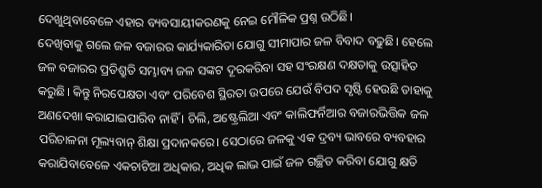ଦେଖୁଥିବାବେଳେ ଏହାର ବ୍ୟବସାୟୀକରଣକୁ ନେଇ ମୌଳିକ ପ୍ରଶ୍ନ ଉଠିଛି।
ଦେଖିବାକୁ ଗଲେ ଜଳ ବଜାରର କାର୍ଯ୍ୟକାରିତା ଯୋଗୁ ସୀମାପାର ଜଳ ବିବାଦ ବଢୁଛି। ହେଲେ ଜଳ ବଜାରର ପ୍ରତିଶ୍ରୁତି ସମ୍ଭାବ୍ୟ ଜଳ ସଙ୍କଟ ଦୂରକରିବା ସହ ସଂରକ୍ଷଣ ଦକ୍ଷତାକୁ ଉତ୍ସାହିତ କରୁଛି। କିନ୍ତୁ ନିରପେକ୍ଷତା ଏବଂ ପରିବେଶ ସ୍ଥିରତା ଉପରେ ଯେଉଁ ବିପଦ ସୃଷ୍ଟି ହେଉଛି ତାହାକୁ ଅଣଦେଖା କରାଯାଇପାରିବ ନାହିଁ । ଚିଲି, ଅଷ୍ଟ୍ରେଲିଆ ଏବଂ କାଲିଫର୍ନିଆର ବଜାରଭିତ୍ତିକ ଜଳ ପରିଚାଳନା ମୂଲ୍ୟବାନ୍ ଶିକ୍ଷା ପ୍ରଦାନକରେ। ସେଠାରେ ଜଳକୁ ଏକ ଦ୍ରବ୍ୟ ଭାବରେ ବ୍ୟବହାର କରାଯିବାବେଳେ ଏକଚାଟିଆ ଅଧିକାର, ଅଧିକ ଲାଭ ପାଇଁ ଜଳ ଗଚ୍ଛିତ କରିବା ଯୋଗୁ କ୍ଷତି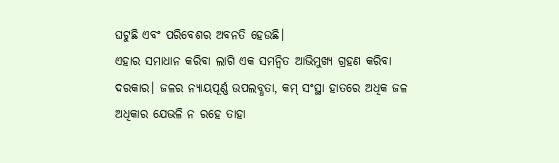ଘଟୁଛି ଏବଂ ପରିବେଶର ଅବନତି ହେଉଛି।
ଏହାର ସମାଧାନ କରିବା ଲାଗି ଏକ ସମନ୍ବିତ ଆଭିମୁଖ୍ୟ ଗ୍ରହଣ କରିବା ଦରକାର। ଜଳର ନ୍ୟାୟପୂର୍ଣ୍ଣ ଉପଲବ୍ଧତା, କମ୍ ସଂସ୍ଥା ହାତରେ ଅଧିକ ଜଳ ଅଧିକାର ଯେଭଳି ନ ରହେ ତାହା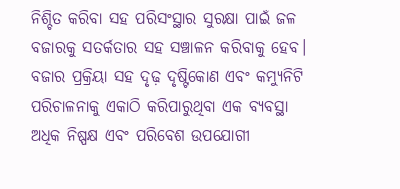ନିଶ୍ଚିତ କରିବା ସହ ପରିସଂସ୍ଥାର ସୁରକ୍ଷା ପାଇଁ ଜଳ ବଜାରକୁ ସତର୍କତାର ସହ ସଞ୍ଚାଳନ କରିବାକୁ ହେବ। ବଜାର ପ୍ରକ୍ରିୟା ସହ ଦୃଢ଼ ଦୃଷ୍ଟିକୋଣ ଏବଂ କମ୍ୟୁନିଟି ପରିଚାଳନାକୁ ଏକାଠି କରିପାରୁଥିବା ଏକ ବ୍ୟବସ୍ଥା ଅଧିକ ନିଷ୍ପକ୍ଷ ଏବଂ ପରିବେଶ ଉପଯୋଗୀ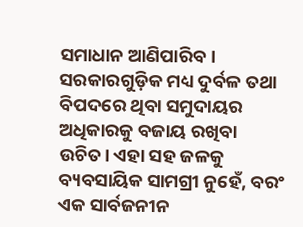ସମାଧାନ ଆଣିପାରିବ। ସରକାରଗୁଡ଼ିକ ମଧ୍ୟ ଦୁର୍ବଳ ତଥା ବିପଦରେ ଥିବା ସମୁଦାୟର ଅଧିକାରକୁ ବଜାୟ ରଖିବା ଉଚିତ। ଏହା ସହ ଜଳକୁ ବ୍ୟବସାୟିକ ସାମଗ୍ରୀ ନୁହେଁ, ବରଂ ଏକ ସାର୍ବଜନୀନ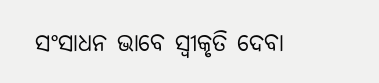ସଂସାଧନ ଭାବେ ସ୍ବୀକୃତି ଦେବା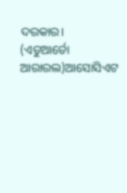ଦରକାର।
(ଏଡୁଆର୍ଡୋ ଆରାରଲ)ଆସୋସିଏଟ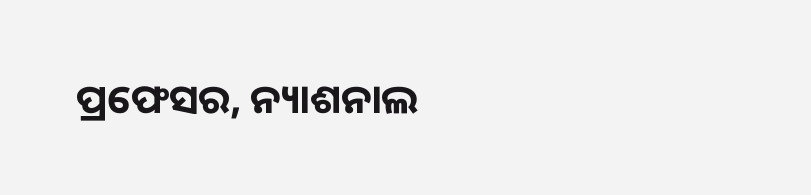ପ୍ରଫେସର, ନ୍ୟାଶନାଲ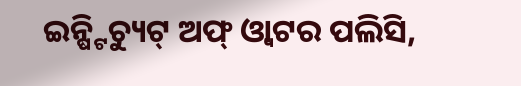ଇନ୍ଷ୍ଟିଚ୍ୟୁଟ୍ ଅଫ୍ ଓ୍ବାଟର ପଲିସି,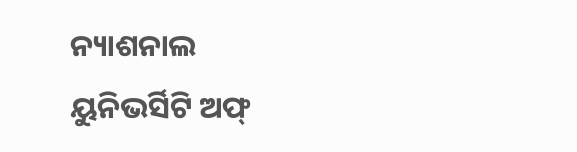ନ୍ୟାଶନାଲ
ୟୁନିଭର୍ସିଟି ଅଫ୍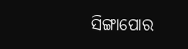ସିଙ୍ଗାପୋର